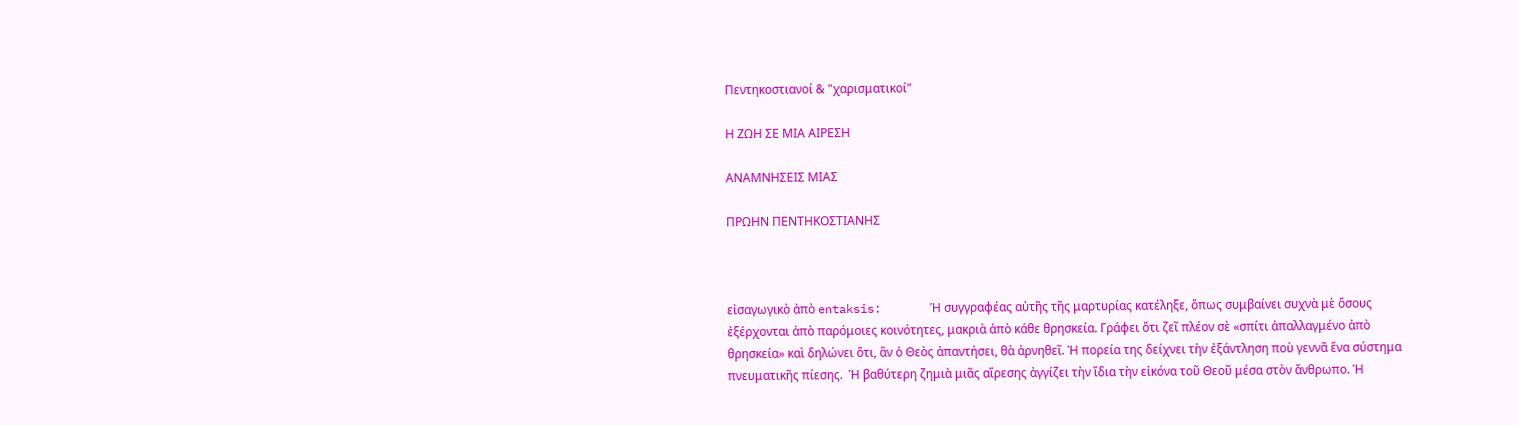Πεντηκοστιανοί & "χαρισματικοί"

Η ΖΩΗ ΣΕ ΜΙΑ ΑΙΡΕΣΗ

ΑΝΑΜΝΗΣΕΙΣ ΜΙΑΣ

ΠΡΩΗΝ ΠΕΝΤΗΚΟΣΤΙΑΝΗΣ



εἰσαγωγικὸ ἀπὸ entaksis:       Ἡ συγγραφέας αὐτῆς τῆς μαρτυρίας κατέληξε, ὅπως συμβαίνει συχνὰ μὲ ὅσους ἐξέρχονται ἀπὸ παρόμοιες κοινότητες, μακριὰ ἀπὸ κάθε θρησκεία. Γράφει ὅτι ζεῖ πλέον σὲ «σπίτι ἀπαλλαγμένο ἀπὸ θρησκεία» καὶ δηλώνει ὅτι, ἂν ὁ Θεὸς ἀπαντήσει, θὰ ἀρνηθεῖ. Ἡ πορεία της δείχνει τὴν ἐξάντληση ποὺ γεννᾶ ἕνα σύστημα πνευματικῆς πίεσης.  Ἡ βαθύτερη ζημιὰ μιᾶς αἵρεσης ἀγγίζει τὴν ἴδια τὴν εἰκόνα τοῦ Θεοῦ μέσα στὸν ἄνθρωπο. Ἡ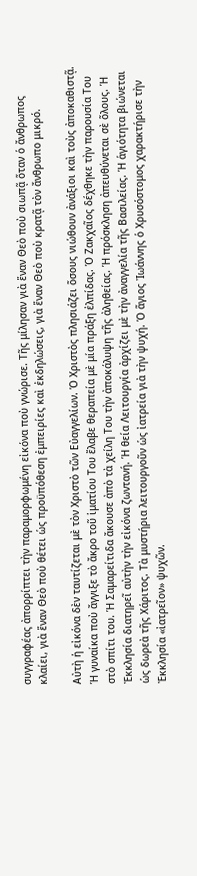συγγραφέας ἀπορρίπτει τὴν παραμορφωμένη εἰκόνα ποὺ γνώρισε. Τῆς μίλησαν γιὰ ἕναν Θεὸ ποὺ σιωπᾷ ὅταν ὁ ἄνθρωπος κλαίει, γιὰ ἕναν Θεὸ ποὺ θέτει ὡς προϋπόθεση ἐμπειρίες καὶ ἐκδηλώσεις, γιὰ ἕναν Θεὸ ποὺ κρατᾷ τὸν ἄνθρωπο μικρό.

Αὐτὴ ἡ εἰκόνα δὲν ταυτίζεται μὲ τὸν Χριστὸ τῶν Εὐαγγελίων. Ὁ Χριστὸς πλησιάζει ὅσους νιώθουν ἀνάξιοι καὶ τοὺς ἀποκαθιστᾷ. Ἡ γυναίκα ποὺ ἄγγιξε τὸ ἄκρο τοῦ ἱματίου Του ἔλαβε θεραπεία μὲ μία πράξη ἐλπίδας. Ὁ Ζακχαῖος δέχθηκε τὴν παρουσία Του στὸ σπίτι του. Ἡ Σαμαρείτιδα ἄκουσε ἀπὸ τὰ χείλη Του τὴν ἀποκάλυψη τῆς ἀληθείας. Ἡ πρόσκληση ἀπευθύνεται σὲ ὅλους. Ἡ Ἐκκλησία διατηρεῖ αὐτὴν τὴν εἰκόνα ζωντανή. Ἡ θεία Λειτουργία ἀρχίζει μὲ τὴν ἀναγγελία τῆς Βασιλείας. Ἡ ἁγιότητα βιώνεται ὡς δωρεὰ τῆς Χάριτος. Τὰ μυστήρια λειτουργοῦν ὡς ἰατρεία γιὰ τὴν ψυχή. Ὁ ἅγιος Ἰωάννης ὁ Χρυσόστομος χαρακτήρισε τὴν Ἐκκλησία «ἰατρεῖον» ψυχῶν.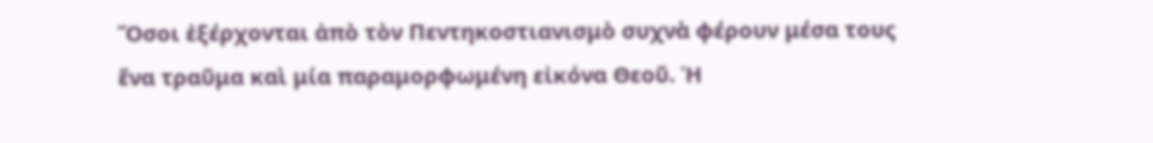Ὅσοι ἐξέρχονται ἀπὸ τὸν Πεντηκοστιανισμὸ συχνὰ φέρουν μέσα τους ἕνα τραῦμα καὶ μία παραμορφωμένη εἰκόνα Θεοῦ. Ἡ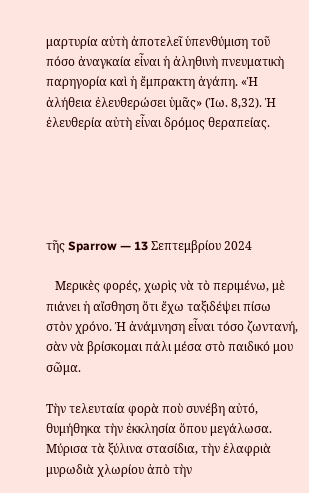μαρτυρία αὐτὴ ἀποτελεῖ ὑπενθύμιση τοῦ πόσο ἀναγκαία εἶναι ἡ ἀληθινὴ πνευματικὴ παρηγορία καὶ ἡ ἔμπρακτη ἀγάπη. «Ἡ ἀλήθεια ἐλευθερώσει ὑμᾶς» (Ἰω. 8,32). Ἡ ἐλευθερία αὐτὴ εἶναι δρόμος θεραπείας.





τῆς Sparrow — 13 Σεπτεμβρίου 2024

   Μερικὲς φορές, χωρὶς νὰ τὸ περιμένω, μὲ πιάνει ἡ αἴσθηση ὅτι ἔχω ταξιδέψει πίσω στὸν χρόνο. Ἡ ἀνάμνηση εἶναι τόσο ζωντανή, σὰν νὰ βρίσκομαι πάλι μέσα στὸ παιδικό μου σῶμα.

Τὴν τελευταία φορὰ ποὺ συνέβη αὐτό, θυμήθηκα τὴν ἐκκλησία ὅπου μεγάλωσα. Μύρισα τὰ ξύλινα στασίδια, τὴν ἐλαφριὰ μυρωδιὰ χλωρίου ἀπὸ τὴν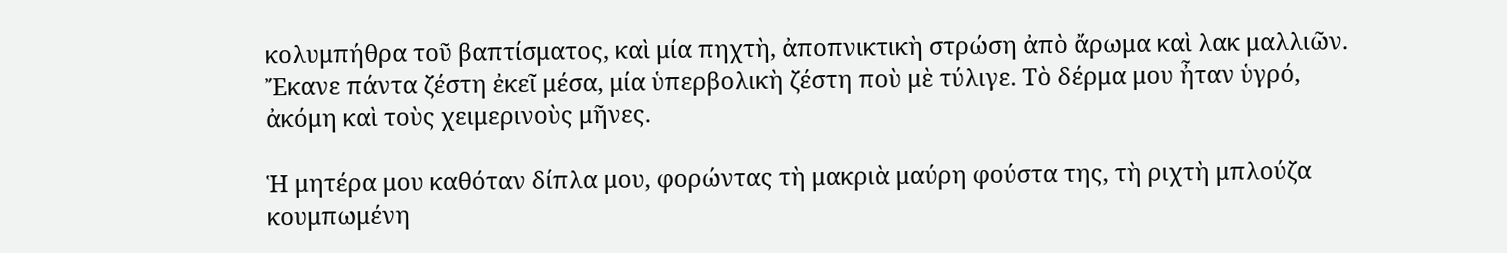κολυμπήθρα τοῦ βαπτίσματος, καὶ μία πηχτὴ, ἀποπνικτικὴ στρώση ἀπὸ ἄρωμα καὶ λακ μαλλιῶν. Ἔκανε πάντα ζέστη ἐκεῖ μέσα, μία ὑπερβολικὴ ζέστη ποὺ μὲ τύλιγε. Τὸ δέρμα μου ἦταν ὑγρό, ἀκόμη καὶ τοὺς χειμερινοὺς μῆνες.

Ἡ μητέρα μου καθόταν δίπλα μου, φορώντας τὴ μακριὰ μαύρη φούστα της, τὴ ριχτὴ μπλούζα κουμπωμένη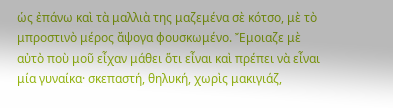ὡς ἐπάνω καὶ τὰ μαλλιὰ της μαζεμένα σὲ κότσο, μὲ τὸ μπροστινὸ μέρος ἄψογα φουσκωμένο. Ἔμοιαζε μὲ αὐτὸ ποὺ μοῦ εἶχαν μάθει ὅτι εἶναι καὶ πρέπει νὰ εἶναι μία γυναίκα· σκεπαστή, θηλυκή, χωρὶς μακιγιάζ,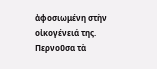ἀφοσιωμένη στὴν οἰκογένειά της. Περνοῦσα τὰ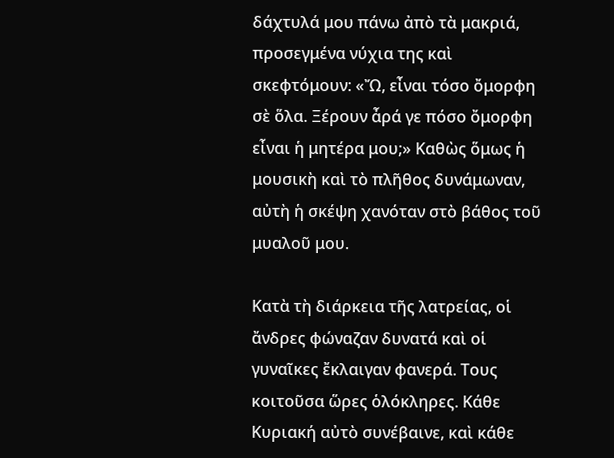δάχτυλά μου πάνω ἀπὸ τὰ μακριά, προσεγμένα νύχια της καὶ σκεφτόμουν: «Ὤ, εἶναι τόσο ὄμορφη σὲ ὅλα. Ξέρουν ἆρά γε πόσο ὄμορφη εἶναι ἡ μητέρα μου;» Καθὼς ὅμως ἡ μουσικὴ καὶ τὸ πλῆθος δυνάμωναν, αὐτὴ ἡ σκέψη χανόταν στὸ βάθος τοῦ μυαλοῦ μου.

Κατὰ τὴ διάρκεια τῆς λατρείας, οἱ ἄνδρες φώναζαν δυνατά καὶ οἱ γυναῖκες ἔκλαιγαν φανερά. Τους κοιτοῦσα ὥρες ὁλόκληρες. Κάθε Κυριακή αὐτὸ συνέβαινε, καὶ κάθε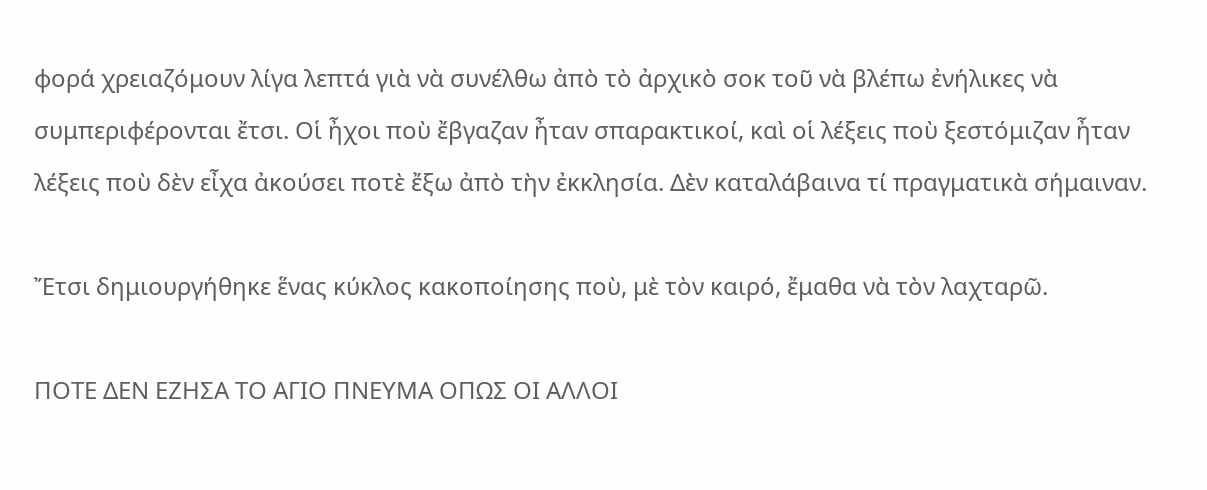φορά χρειαζόμουν λίγα λεπτά γιὰ νὰ συνέλθω ἀπὸ τὸ ἀρχικὸ σοκ τοῦ νὰ βλέπω ἐνήλικες νὰ συμπεριφέρονται ἔτσι. Οἱ ἦχοι ποὺ ἔβγαζαν ἦταν σπαρακτικοί, καὶ οἱ λέξεις ποὺ ξεστόμιζαν ἦταν λέξεις ποὺ δὲν εἶχα ἀκούσει ποτὲ ἔξω ἀπὸ τὴν ἐκκλησία. Δὲν καταλάβαινα τί πραγματικὰ σήμαιναν.

Ἔτσι δημιουργήθηκε ἕνας κύκλος κακοποίησης ποὺ, μὲ τὸν καιρό, ἔμαθα νὰ τὸν λαχταρῶ.

ΠΟΤΕ ΔΕΝ ΕΖΗΣΑ ΤΟ ΑΓΙΟ ΠΝΕΥΜΑ ΟΠΩΣ ΟΙ ΑΛΛΟΙ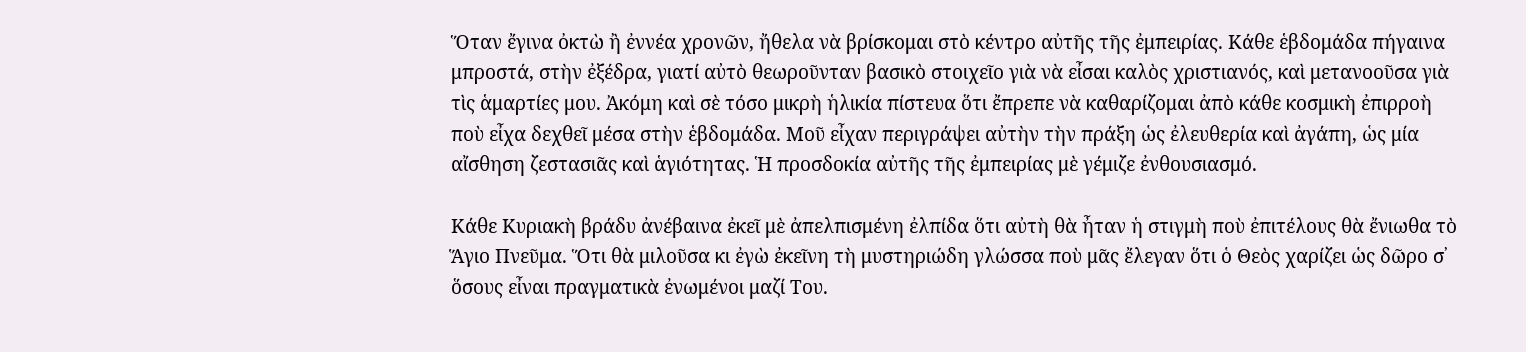Ὅταν ἔγινα ὀκτὼ ἢ ἐννέα χρονῶν, ἤθελα νὰ βρίσκομαι στὸ κέντρο αὐτῆς τῆς ἐμπειρίας. Κάθε ἑβδομάδα πήγαινα μπροστά, στὴν ἐξέδρα, γιατί αὐτὸ θεωροῦνταν βασικὸ στοιχεῖο γιὰ νὰ εἶσαι καλὸς χριστιανός, καὶ μετανοοῦσα γιὰ τὶς ἁμαρτίες μου. Ἀκόμη καὶ σὲ τόσο μικρὴ ἡλικία πίστευα ὅτι ἔπρεπε νὰ καθαρίζομαι ἀπὸ κάθε κοσμικὴ ἐπιρροὴ ποὺ εἶχα δεχθεῖ μέσα στὴν ἑβδομάδα. Μοῦ εἶχαν περιγράψει αὐτὴν τὴν πράξη ὡς ἐλευθερία καὶ ἀγάπη, ὡς μία αἴσθηση ζεστασιᾶς καὶ ἁγιότητας. Ἡ προσδοκία αὐτῆς τῆς ἐμπειρίας μὲ γέμιζε ἐνθουσιασμό.

Κάθε Κυριακὴ βράδυ ἀνέβαινα ἐκεῖ μὲ ἀπελπισμένη ἐλπίδα ὅτι αὐτὴ θὰ ἦταν ἡ στιγμὴ ποὺ ἐπιτέλους θὰ ἔνιωθα τὸ Ἅγιο Πνεῦμα. Ὅτι θὰ μιλοῦσα κι ἐγὼ ἐκεῖνη τὴ μυστηριώδη γλώσσα ποὺ μᾶς ἔλεγαν ὅτι ὁ Θεὸς χαρίζει ὡς δῶρο σ᾿ ὅσους εἶναι πραγματικὰ ἐνωμένοι μαζί Του.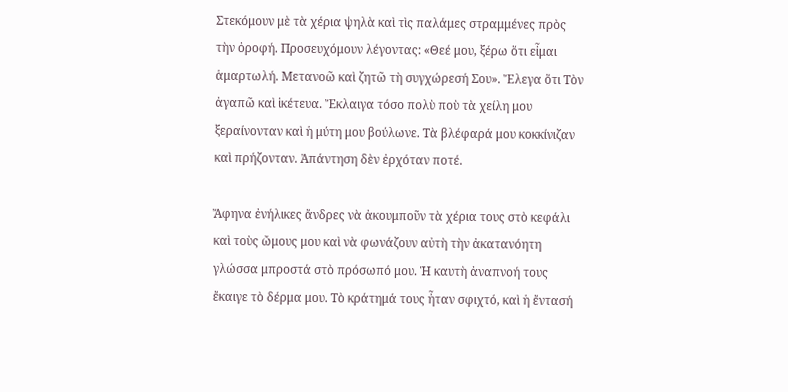Στεκόμουν μὲ τὰ χέρια ψηλὰ καὶ τὶς παλάμες στραμμένες πρὸς τὴν ὀροφή. Προσευχόμουν λέγοντας: «Θεέ μου, ξέρω ὅτι εἶμαι ἁμαρτωλή. Μετανοῶ καὶ ζητῶ τὴ συγχώρεσή Σου». Ἔλεγα ὅτι Τὸν ἀγαπῶ καὶ ἱκέτευα. Ἔκλαιγα τόσο πολὺ ποὺ τὰ χείλη μου ξεραίνονταν καὶ ἡ μύτη μου βούλωνε. Τὰ βλέφαρά μου κοκκίνιζαν καὶ πρήζονταν. Ἀπάντηση δὲν ἐρχόταν ποτέ.

Ἄφηνα ἐνήλικες ἄνδρες νὰ ἀκουμποῦν τὰ χέρια τους στὸ κεφάλι καὶ τοὺς ὤμους μου καὶ νὰ φωνάζουν αὐτὴ τὴν ἀκατανόητη γλώσσα μπροστά στὸ πρόσωπό μου. Ἡ καυτὴ ἀναπνοή τους ἔκαιγε τὸ δέρμα μου. Τὸ κράτημά τους ἦταν σφιχτό, καὶ ἡ ἔντασή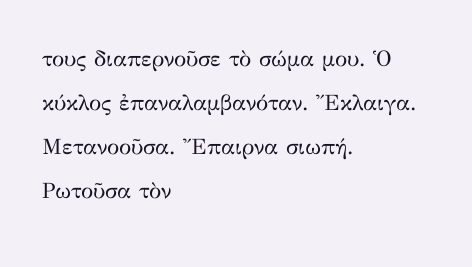τους διαπερνοῦσε τὸ σώμα μου. Ὁ κύκλος ἐπαναλαμβανόταν. Ἔκλαιγα. Μετανοοῦσα. Ἔπαιρνα σιωπή. Ρωτοῦσα τὸν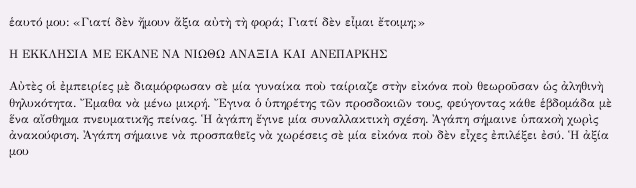ἑαυτό μου: «Γιατί δὲν ἤμουν ἄξια αὐτὴ τὴ φορά; Γιατί δὲν εἶμαι ἔτοιμη;»

Η ΕΚΚΛΗΣΙΑ ΜΕ ΕΚΑΝΕ ΝΑ ΝΙΩΘΩ ΑΝΑΞΙΑ ΚΑΙ ΑΝΕΠΑΡΚΗΣ

Αὐτὲς οἱ ἐμπειρίες μὲ διαμόρφωσαν σὲ μία γυναίκα ποὺ ταίριαζε στὴν εἰκόνα ποὺ θεωροῦσαν ὡς ἀληθινὴ θηλυκότητα. Ἔμαθα νὰ μένω μικρή. Ἔγινα ὁ ὑπηρέτης τῶν προσδοκιῶν τους, φεύγοντας κάθε ἑβδομάδα μὲ ἕνα αἴσθημα πνευματικῆς πείνας. Ἡ ἀγάπη ἔγινε μία συναλλακτικὴ σχέση. Ἀγάπη σήμαινε ὑπακοὴ χωρὶς ἀνακούφιση. Ἀγάπη σήμαινε νὰ προσπαθεῖς νὰ χωρέσεις σὲ μία εἰκόνα ποὺ δὲν εἶχες ἐπιλέξει ἐσύ. Ἡ ἀξία μου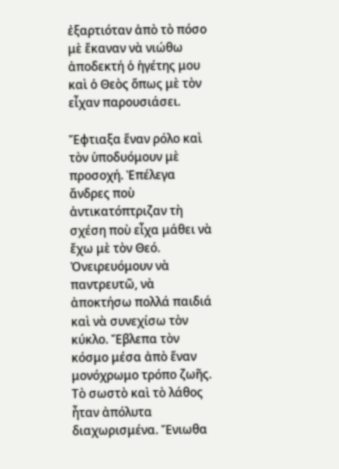ἐξαρτιόταν ἀπὸ τὸ πόσο μὲ ἔκαναν νὰ νιώθω ἀποδεκτή ὁ ἡγέτης μου καὶ ὁ Θεὸς ὅπως μὲ τὸν εἶχαν παρουσιάσει.

Ἔφτιαξα ἕναν ρόλο καὶ τὸν ὑποδυόμουν μὲ προσοχή. Ἐπέλεγα ἄνδρες ποὺ ἀντικατόπτριζαν τὴ σχέση ποὺ εἶχα μάθει νὰ ἔχω μὲ τὸν Θεό. Ὀνειρευόμουν νὰ παντρευτῶ, νὰ ἀποκτήσω πολλά παιδιά καὶ νὰ συνεχίσω τὸν κύκλο. Ἔβλεπα τὸν κόσμο μέσα ἀπὸ ἕναν μονόχρωμο τρόπο ζωῆς. Τὸ σωστὸ καὶ τὸ λάθος ἦταν ἀπόλυτα διαχωρισμένα. Ἔνιωθα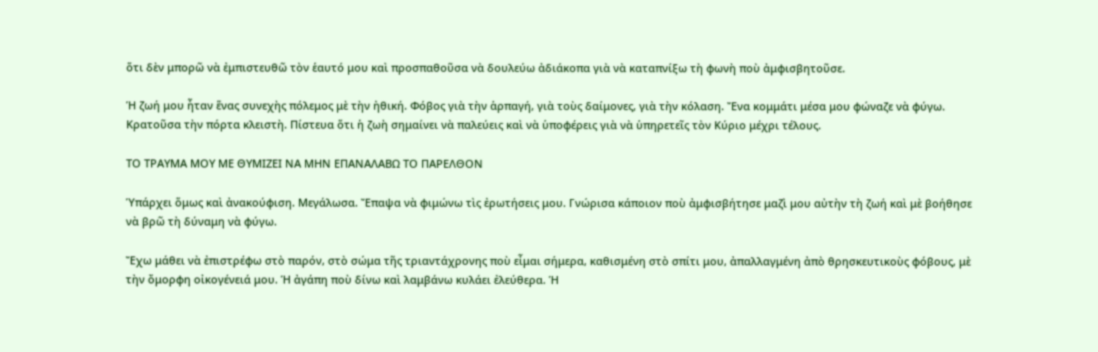ὅτι δὲν μπορῶ νὰ ἐμπιστευθῶ τὸν ἑαυτό μου καὶ προσπαθοῦσα νὰ δουλεύω ἀδιάκοπα γιὰ νὰ καταπνίξω τὴ φωνὴ ποὺ ἀμφισβητοῦσε.

Ἡ ζωή μου ἦταν ἕνας συνεχὴς πόλεμος μὲ τὴν ἠθική. Φόβος γιὰ τὴν ἁρπαγή, γιὰ τοὺς δαίμονες, γιὰ τὴν κόλαση. Ἔνα κομμάτι μέσα μου φώναζε νὰ φύγω. Κρατοῦσα τὴν πόρτα κλειστὴ. Πίστευα ὅτι ἡ ζωὴ σημαίνει νὰ παλεύεις καὶ νὰ ὑποφέρεις γιὰ νὰ ὑπηρετεῖς τὸν Κύριο μέχρι τέλους.

ΤΟ ΤΡΑΥΜΑ ΜΟΥ ΜΕ ΘΥΜΙΖΕΙ ΝΑ ΜΗΝ ΕΠΑΝΑΛΑΒΩ ΤΟ ΠΑΡΕΛΘΟΝ

Ὑπάρχει ὅμως καὶ ἀνακούφιση. Μεγάλωσα. Ἔπαψα νὰ φιμώνω τὶς ἐρωτήσεις μου. Γνώρισα κάποιον ποὺ ἀμφισβήτησε μαζὶ μου αὐτὴν τὴ ζωή καὶ μὲ βοήθησε νὰ βρῶ τὴ δύναμη νὰ φύγω.

Ἔχω μάθει νὰ ἐπιστρέφω στὸ παρόν, στὸ σώμα τῆς τριαντάχρονης ποὺ εἶμαι σήμερα, καθισμένη στὸ σπίτι μου, ἀπαλλαγμένη ἀπὸ θρησκευτικοὺς φόβους, μὲ τὴν ὄμορφη οἰκογένειά μου. Ἡ ἀγάπη ποὺ δίνω καὶ λαμβάνω κυλάει ἐλεύθερα. Ἡ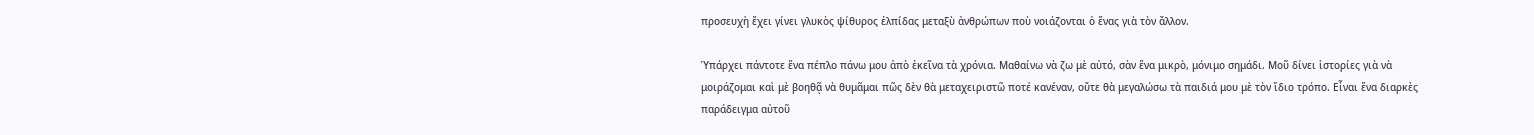προσευχὴ ἔχει γίνει γλυκὸς ψίθυρος ἐλπίδας μεταξὺ ἀνθρώπων ποὺ νοιάζονται ὁ ἕνας γιὰ τὸν ἄλλον.

Ὑπάρχει πάντοτε ἕνα πέπλο πάνω μου ἀπὸ ἐκεῖνα τὰ χρόνια. Μαθαίνω νὰ ζω μὲ αὐτό, σὰν ἕνα μικρὸ, μόνιμο σημάδι. Μοῦ δίνει ἱστορίες γιὰ νὰ μοιράζομαι καὶ μὲ βοηθᾷ νὰ θυμᾶμαι πῶς δὲν θὰ μεταχειριστῶ ποτέ κανέναν, οὔτε θὰ μεγαλώσω τὰ παιδιά μου μὲ τὸν ἴδιο τρόπο. Εἶναι ἕνα διαρκὲς παράδειγμα αὐτοῦ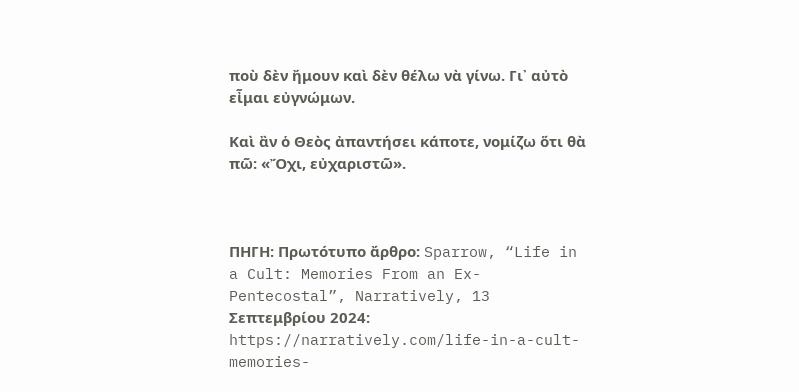ποὺ δὲν ἤμουν καὶ δὲν θέλω νὰ γίνω. Γι᾿ αὐτὸ εἶμαι εὐγνώμων.

Καὶ ἂν ὁ Θεὸς ἀπαντήσει κάποτε, νομίζω ὅτι θὰ πῶ: «Ὄχι, εὐχαριστῶ».



ΠΗΓΗ: Πρωτότυπο ἄρθρο: Sparrow, “Life in a Cult: Memories From an Ex-Pentecostal”, Narratively, 13 Σεπτεμβρίου 2024: https://narratively.com/life-in-a-cult-memories-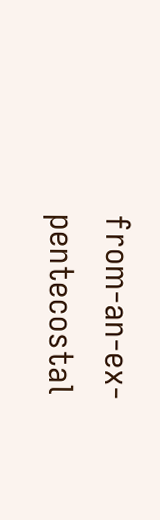from-an-ex-pentecostal